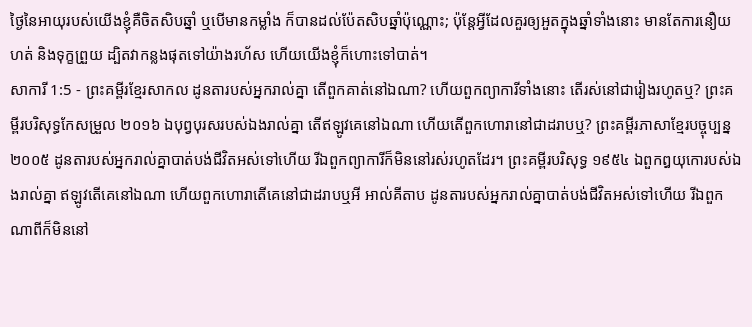ថ្ងៃនៃអាយុរបស់យើងខ្ញុំគឺចិតសិបឆ្នាំ ឬបើមានកម្លាំង ក៏បានដល់ប៉ែតសិបឆ្នាំប៉ុណ្ណោះ; ប៉ុន្តែអ្វីដែលគួរឲ្យអួតក្នុងឆ្នាំទាំងនោះ មានតែការនឿយហត់ និងទុក្ខព្រួយ ដ្បិតវាកន្លងផុតទៅយ៉ាងរហ័ស ហើយយើងខ្ញុំក៏ហោះទៅបាត់។
សាការី 1:5 - ព្រះគម្ពីរខ្មែរសាកល ដូនតារបស់អ្នករាល់គ្នា តើពួកគាត់នៅឯណា? ហើយពួកព្យាការីទាំងនោះ តើរស់នៅជារៀងរហូតឬ? ព្រះគម្ពីរបរិសុទ្ធកែសម្រួល ២០១៦ ឯបុព្វបុរសរបស់ឯងរាល់គ្នា តើឥឡូវគេនៅឯណា ហើយតើពួកហោរានៅជាដរាបឬ? ព្រះគម្ពីរភាសាខ្មែរបច្ចុប្បន្ន ២០០៥ ដូនតារបស់អ្នករាល់គ្នាបាត់បង់ជីវិតអស់ទៅហើយ រីឯពួកព្យាការីក៏មិននៅរស់រហូតដែរ។ ព្រះគម្ពីរបរិសុទ្ធ ១៩៥៤ ឯពួកឰយុកោរបស់ឯងរាល់គ្នា ឥឡូវតើគេនៅឯណា ហើយពួកហោរាតើគេនៅជាដរាបឬអី អាល់គីតាប ដូនតារបស់អ្នករាល់គ្នាបាត់បង់ជីវិតអស់ទៅហើយ រីឯពួកណាពីក៏មិននៅ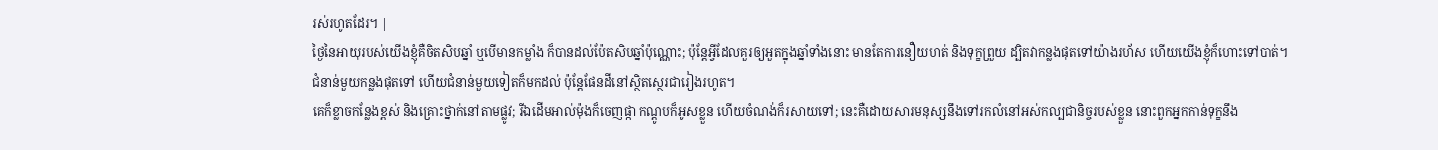រស់រហូតដែរ។ |
ថ្ងៃនៃអាយុរបស់យើងខ្ញុំគឺចិតសិបឆ្នាំ ឬបើមានកម្លាំង ក៏បានដល់ប៉ែតសិបឆ្នាំប៉ុណ្ណោះ; ប៉ុន្តែអ្វីដែលគួរឲ្យអួតក្នុងឆ្នាំទាំងនោះ មានតែការនឿយហត់ និងទុក្ខព្រួយ ដ្បិតវាកន្លងផុតទៅយ៉ាងរហ័ស ហើយយើងខ្ញុំក៏ហោះទៅបាត់។
ជំនាន់មួយកន្លងផុតទៅ ហើយជំនាន់មួយទៀតក៏មកដល់ ប៉ុន្តែផែនដីនៅស្ថិតស្ថេរជារៀងរហូត។
គេក៏ខ្លាចកន្លែងខ្ពស់ និងគ្រោះថ្នាក់នៅតាមផ្លូវ; រីឯដើមអាល់ម៉ុងក៏ចេញផ្កា កណ្ដូបក៏អូសខ្លួន ហើយចំណង់ក៏រសាយទៅ; នេះគឺដោយសារមនុស្សនឹងទៅរកលំនៅអស់កល្បជានិច្ចរបស់ខ្លួន នោះពួកអ្នកកាន់ទុក្ខនឹង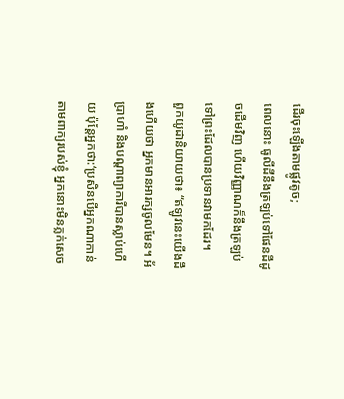ដើរចុះឡើងតាមផ្លូវតូច;
ពេលនោះ ធូលីដីនឹងត្រឡប់ទៅផែនដីដូចដើមវិញ ហើយវិញ្ញាណក៏នឹងត្រឡប់ទៅព្រះដែលបានប្រទានវាមកដែរ។
ពួកយូដានិយាយថា៖ “ឥឡូវនេះយើងដឹងហើយថា អ្នកមានអារក្សចូលមែន។ អ័ប្រាហាំ និងបណ្ដាព្យាការីបានស្លាប់ហើយ ប៉ុន្តែអ្នកថា:‘ប្រសិនបើអ្នកណាកាន់តាមពាក្យរបស់ខ្ញុំ អ្នកនោះមិនភ្លក់សេច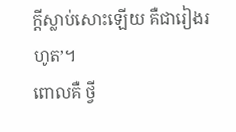ក្ដីស្លាប់សោះឡើយ គឺជារៀងរហូត’។
ពោលគឺ ថ្វី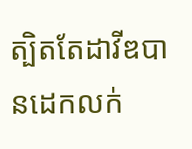ត្បិតតែដាវីឌបានដេកលក់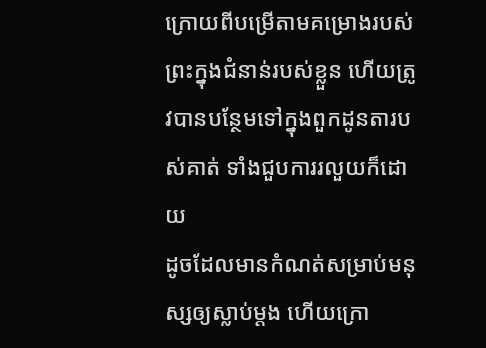ក្រោយពីបម្រើតាមគម្រោងរបស់ព្រះក្នុងជំនាន់របស់ខ្លួន ហើយត្រូវបានបន្ថែមទៅក្នុងពួកដូនតារបស់គាត់ ទាំងជួបការរលួយក៏ដោយ
ដូចដែលមានកំណត់សម្រាប់មនុស្សឲ្យស្លាប់ម្ដង ហើយក្រោ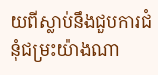យពីស្លាប់នឹងជួបការជំនុំជម្រះយ៉ាងណា